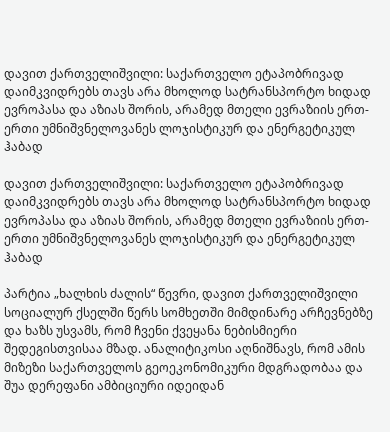დავით ქართველიშვილი: საქართველო ეტაპობრივად დაიმკვიდრებს თავს არა მხოლოდ სატრანსპორტო ხიდად ევროპასა და აზიას შორის, არამედ მთელი ევრაზიის ერთ-ერთი უმნიშვნელოვანეს ლოჯისტიკურ და ენერგეტიკულ ჰაბად

დავით ქართველიშვილი: საქართველო ეტაპობრივად დაიმკვიდრებს თავს არა მხოლოდ სატრანსპორტო ხიდად ევროპასა და აზიას შორის, არამედ მთელი ევრაზიის ერთ-ერთი უმნიშვნელოვანეს ლოჯისტიკურ და ენერგეტიკულ ჰაბად

პარტია „ხალხის ძალის“ წევრი, დავით ქართველიშვილი სოციალურ ქსელში წერს სომხეთში მიმდინარე არჩევნებზე და ხაზს უსვამს, რომ ჩვენი ქვეყანა ნებისმიერი შედეგისთვისაა მზად. ანალიტიკოსი აღნიშნავს, რომ ამის მიზეზი საქართველოს გეოეკონომიკური მდგრადობაა და შუა დერეფანი ამბიციური იდეიდან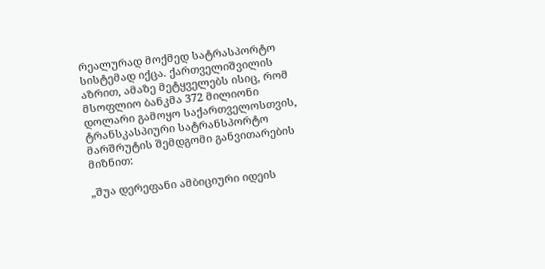რეალურად მოქმედ სატრასპორტო სისტემად იქცა. ქართველიშვილის აზრით, ამაზე მეტყველებს ისიც, რომ მსოფლიო ბანკმა 372 მილიონი დოლარი გამოყო საქართველოსთვის, ტრანსკასპიური სატრანსპორტო მარშრუტის შემდგომი განვითარების მიზნით:

„შუა დერეფანი ამბიციური იდეის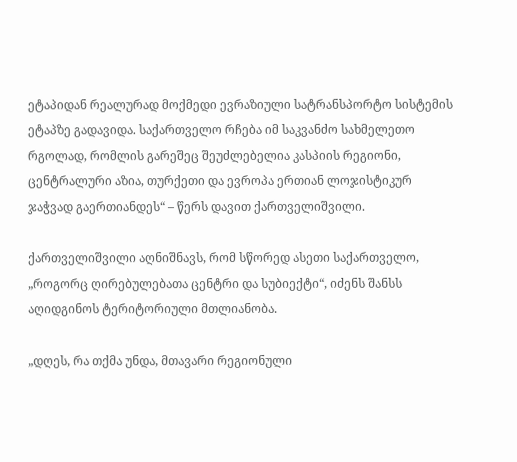ეტაპიდან რეალურად მოქმედი ევრაზიული სატრანსპორტო სისტემის ეტაპზე გადავიდა. საქართველო რჩება იმ საკვანძო სახმელეთო რგოლად, რომლის გარეშეც შეუძლებელია კასპიის რეგიონი, ცენტრალური აზია, თურქეთი და ევროპა ერთიან ლოჯისტიკურ ჯაჭვად გაერთიანდეს“ – წერს დავით ქართველიშვილი.

ქართველიშვილი აღნიშნავს, რომ სწორედ ასეთი საქართველო, „როგორც ღირებულებათა ცენტრი და სუბიექტი“, იძენს შანსს აღიდგინოს ტერიტორიული მთლიანობა.

„დღეს, რა თქმა უნდა, მთავარი რეგიონული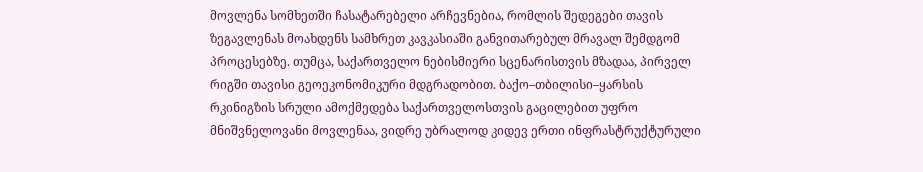მოვლენა სომხეთში ჩასატარებელი არჩევნებია, რომლის შედეგები თავის ზეგავლენას მოახდენს სამხრეთ კავკასიაში განვითარებულ მრავალ შემდგომ პროცესებზე. თუმცა, საქართველო ნებისმიერი სცენარისთვის მზადაა, პირველ რიგში თავისი გეოეკონომიკური მდგრადობით. ბაქო–თბილისი–ყარსის რკინიგზის სრული ამოქმედება საქართველოსთვის გაცილებით უფრო მნიშვნელოვანი მოვლენაა, ვიდრე უბრალოდ კიდევ ერთი ინფრასტრუქტურული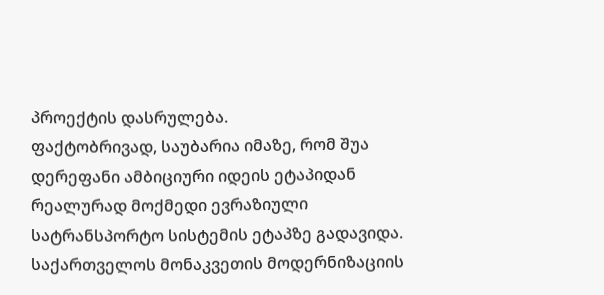პროექტის დასრულება.
ფაქტობრივად, საუბარია იმაზე, რომ შუა დერეფანი ამბიციური იდეის ეტაპიდან რეალურად მოქმედი ევრაზიული სატრანსპორტო სისტემის ეტაპზე გადავიდა. საქართველოს მონაკვეთის მოდერნიზაციის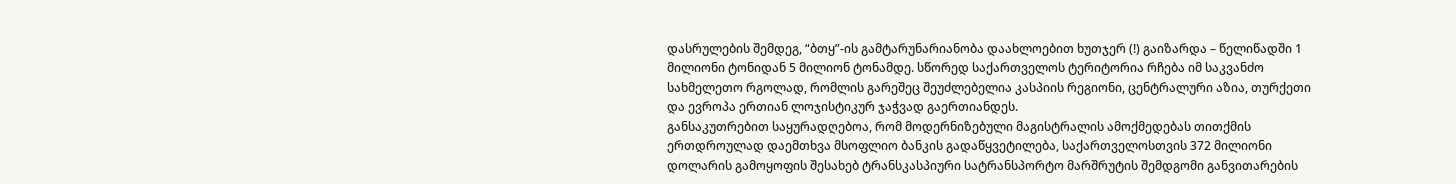დასრულების შემდეგ, “ბთყ”-ის გამტარუნარიანობა დაახლოებით ხუთჯერ (!) გაიზარდა – წელიწადში 1 მილიონი ტონიდან 5 მილიონ ტონამდე. სწორედ საქართველოს ტერიტორია რჩება იმ საკვანძო სახმელეთო რგოლად, რომლის გარეშეც შეუძლებელია კასპიის რეგიონი, ცენტრალური აზია, თურქეთი და ევროპა ერთიან ლოჯისტიკურ ჯაჭვად გაერთიანდეს.
განსაკუთრებით საყურადღებოა, რომ მოდერნიზებული მაგისტრალის ამოქმედებას თითქმის ერთდროულად დაემთხვა მსოფლიო ბანკის გადაწყვეტილება, საქართველოსთვის 372 მილიონი დოლარის გამოყოფის შესახებ ტრანსკასპიური სატრანსპორტო მარშრუტის შემდგომი განვითარების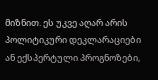მიზნით. ეს უკვე აღარ არის პოლიტიკური დეკლარაციები ან ექსპერტული პროგნოზები,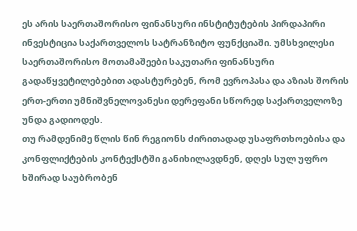ეს არის საერთაშორისო ფინანსური ინსტიტუტების პირდაპირი ინვესტიცია საქართველოს სატრანზიტო ფუნქციაში. უმსხვილესი საერთაშორისო მოთამაშეები საკუთარი ფინანსური გადაწყვეტილებებით ადასტურებენ, რომ ევროპასა და აზიას შორის ერთ-ერთი უმნიშვნელოვანესი დერეფანი სწორედ საქართველოზე უნდა გადიოდეს.
თუ რამდენიმე წლის წინ რეგიონს ძირითადად უსაფრთხოებისა და კონფლიქტების კონტექსტში განიხილავდნენ, დღეს სულ უფრო ხშირად საუბრობენ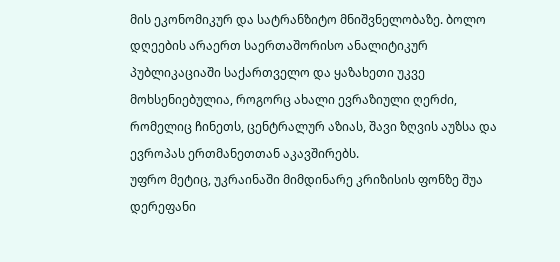მის ეკონომიკურ და სატრანზიტო მნიშვნელობაზე. ბოლო დღეების არაერთ საერთაშორისო ანალიტიკურ პუბლიკაციაში საქართველო და ყაზახეთი უკვე მოხსენიებულია, როგორც ახალი ევრაზიული ღერძი, რომელიც ჩინეთს, ცენტრალურ აზიას, შავი ზღვის აუზსა და ევროპას ერთმანეთთან აკავშირებს.
უფრო მეტიც, უკრაინაში მიმდინარე კრიზისის ფონზე შუა დერეფანი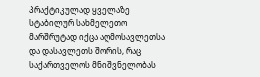პრაქტიკულად ყველაზე სტაბილურ სახმელეთო მარშრუტად იქცა აღმოსავლეთსა და დასავლეთს შორის, რაც საქართველოს მნიშვნელობას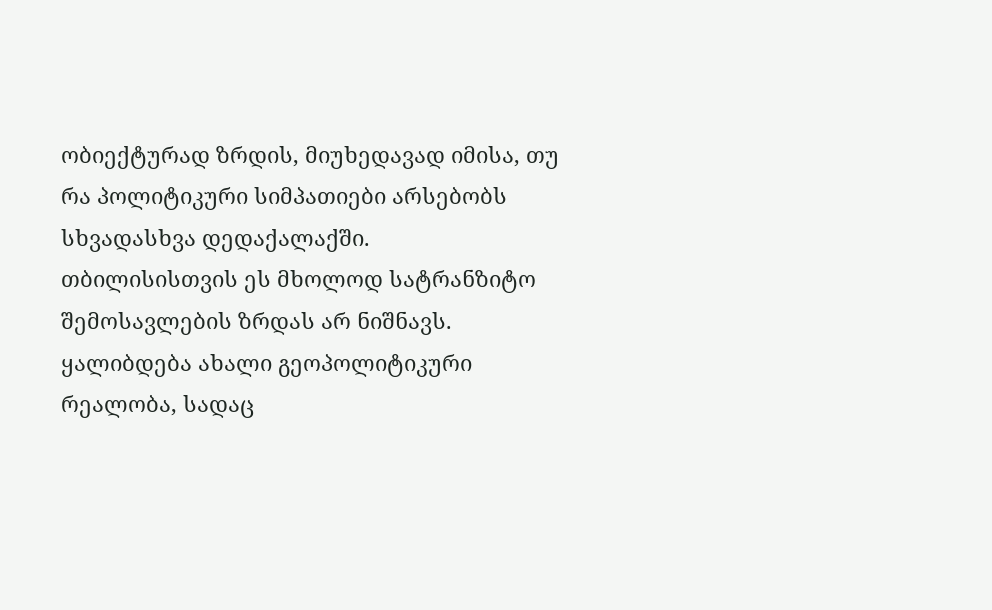ობიექტურად ზრდის, მიუხედავად იმისა, თუ რა პოლიტიკური სიმპათიები არსებობს სხვადასხვა დედაქალაქში.
თბილისისთვის ეს მხოლოდ სატრანზიტო შემოსავლების ზრდას არ ნიშნავს. ყალიბდება ახალი გეოპოლიტიკური რეალობა, სადაც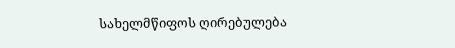სახელმწიფოს ღირებულება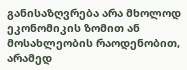განისაზღვრება არა მხოლოდ ეკონომიკის ზომით ან მოსახლეობის რაოდენობით, არამედ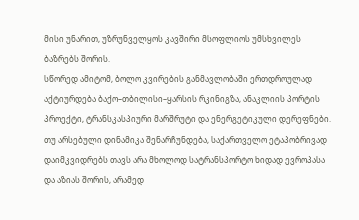მისი უნარით, უზრუნველყოს კავშირი მსოფლიოს უმსხვილეს ბაზრებს შორის.
სწორედ ამიტომ, ბოლო კვირების განმავლობაში ერთდროულად აქტიურდება ბაქო–თბილისი–ყარსის რკინიგზა, ანაკლიის პორტის პროექტი, ტრანსკასპიური მარშრუტი და ენერგეტიკული დერეფნები. თუ არსებული დინამიკა შენარჩუნდება, საქართველო ეტაპობრივად დაიმკვიდრებს თავს არა მხოლოდ სატრანსპორტო ხიდად ევროპასა და აზიას შორის, არამედ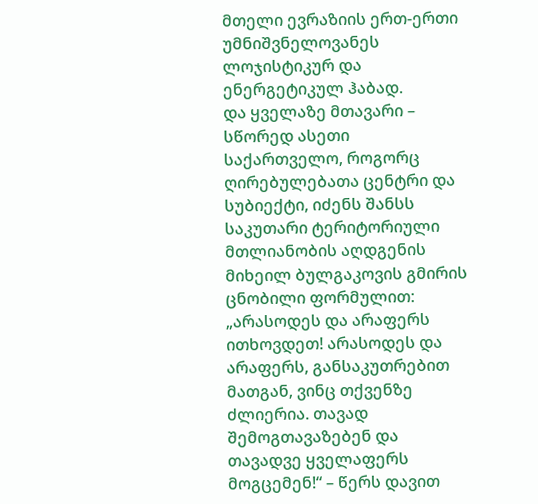მთელი ევრაზიის ერთ-ერთი უმნიშვნელოვანეს ლოჯისტიკურ და ენერგეტიკულ ჰაბად.
და ყველაზე მთავარი – სწორედ ასეთი საქართველო, როგორც ღირებულებათა ცენტრი და სუბიექტი, იძენს შანსს საკუთარი ტერიტორიული მთლიანობის აღდგენის მიხეილ ბულგაკოვის გმირის ცნობილი ფორმულით: „არასოდეს და არაფერს ითხოვდეთ! არასოდეს და არაფერს, განსაკუთრებით მათგან, ვინც თქვენზე ძლიერია. თავად შემოგთავაზებენ და თავადვე ყველაფერს მოგცემენ!“ – წერს დავით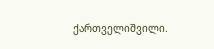ქართველიშვილი.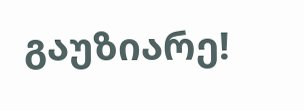გაუზიარე!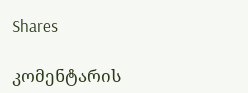Shares

კომენტარის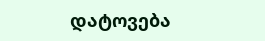დატოვება